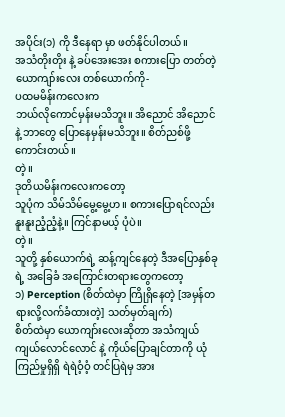အပိုင်း(၁) ကို ဒီနေရာ မှာ ဖတ်နိုင်ပါတယ်။
အသံတိုးတိုး နဲ့ ခပ်အေးအေး စကားပြော တတ်တဲ့ ယောကျာ်းလေး တစ်ယောက်ကို-
ပထမမိန်းကလေးက
ဘယ်လိုကောင်မှန်းမသိဘူး။ အိညောင် အိညောင် နဲ့ ဘာတွေ ပြောနေမှန်းမသိဘူး။ စိတ်ညစ်ဖို့ ကောင်းတယ်။
တဲ့။
ဒုတိယမိန်းကလေးကတော့
သူပုံက သိမ်သိမ်မွေ့မွေ့ဟ။ စကားပြောရင်လည်း နူးနူးညံ့ညံ့နဲ့။ ကြင်နာမယ့် ပုံပဲ။
တဲ့။
သူတို့ နှစ်ယောက်ရဲ့ ဆန့်ကျင်နေတဲ့ ဒီအပြောနှစ်ခုရဲ့ အခြေခံ အကြောင်းတရားတွေကတော့
၁) Perception (စိတ်ထဲမှာ ကြိုရှိနေတဲ့ [အမှန်တရားလို့လက်ခံထားတဲ့] သတ်မှတ်ချက်)
စိတ်ထဲမှာ ယောကျာ်းလေးဆိုတာ အသံကျယ်ကျယ်လောင်လောင် နဲ့ ကိုယ်ပြောချင်တာကို ယုံကြည်မှုရှိရှိ ရဲရဲဝံ့ဝံ့ တင်ပြရဲမှ အား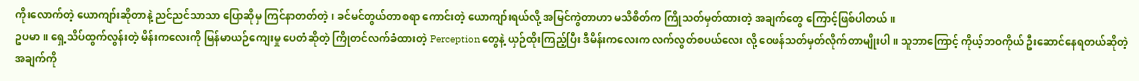ကိုးလောက်တဲ့ ယောကျာ်းဆိုတာနဲ့ ညင်ညင်သာသာ ပြောဆိုမှ ကြင်နာတတ်တဲ့၊ ခင်မင်တွယ်တာစရာ ကောင်းတဲ့ ယောကျာ်းရယ်လို့ အမြင်ကွဲတာဟာ မသိစိတ်က ကြိုသတ်မှတ်ထားတဲ့ အချက်တွေ ကြောင့်ဖြစ်ပါတယ်။
ဥပမာ။ ရှေ့သိပ်ထွက်လွန်းတဲ့ မိန်းကလေးကို မြန်မာယဉ်ကျေးမှု ပေတံဆိုတဲ့ ကြိုတင်လက်ခံထားတဲ့ Perception တွေနဲ့ ယှဉ်ထိုးကြည့်ပြီး ဒီမိန်းကလေးက လက်လွတ်စပယ်လေး လို့ ဝေဖန်သတ်မှတ်လိုက်တာမျိုးပါ။ သူဘာကြောင့် ကိုယ့်ဘဝကိုယ် ဦးဆောင်နေရတယ်ဆိုတဲ့ အချက်ကို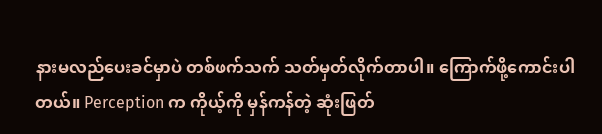နားမလည်ပေးခင်မှာပဲ တစ်ဖက်သက် သတ်မှတ်လိုက်တာပါ။ ကြောက်ဖို့ကောင်းပါတယ်။ Perception က ကိုယ့်ကို မှန်ကန်တဲ့ ဆုံးဖြတ်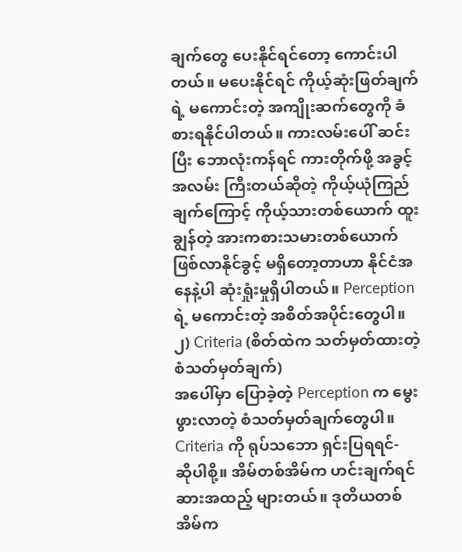ချက်တွေ ပေးနိုင်ရင်တော့ ကောင်းပါတယ်။ မပေးနိုင်ရင် ကိုယ့်ဆုံးဖြတ်ချက်ရဲ့ မကောင်းတဲ့ အကျိုးဆက်တွေကို ခံစားရနိုင်ပါတယ်။ ကားလမ်းပေါ် ဆင်းပြီး ဘောလုံးကန်ရင် ကားတိုက်ဖို့ အခွင့်အလမ်း ကြီးတယ်ဆိုတဲ့ ကိုယ့်ယုံကြည်ချက်ကြောင့် ကိုယ့်သားတစ်ယောက် ထူးချွန်တဲ့ အားကစားသမားတစ်ယောက် ဖြစ်လာနိုင်ခွင့် မရှိတော့တာဟာ နိုင်ငံအနေနဲ့ပါ ဆုံးရှုံးမှုရှိပါတယ်။ Perception ရဲ့ မကောင်းတဲ့ အစိတ်အပိုင်းတွေပါ။
၂) Criteria (စိတ်ထဲက သတ်မှတ်ထားတဲ့ စံသတ်မှတ်ချက်)
အပေါ်မှာ ပြောခဲ့တဲ့ Perception က မွေးဖွားလာတဲ့ စံသတ်မှတ်ချက်တွေပါ။ Criteria ကို ရုပ်သဘော ရှင်းပြရရင်-
ဆိုပါစို့။ အိမ်တစ်အိမ်က ဟင်းချက်ရင် ဆားအထည့် များတယ်။ ဒုတိယတစ်အိမ်က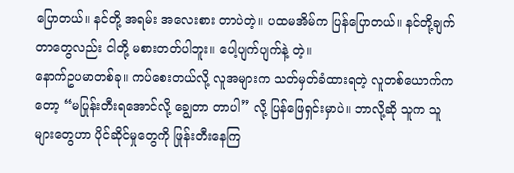ပြောတယ်။ နင်တို့ အရမ်း အလေးစား တာပဲတဲ့။ ပထမအိမ်က ပြန်ပြောတယ်။ နင်တို့ချက်တာတွေလည်း ငါတို့ မစားတတ်ပါဘူး။ ပေါ့ပျက်ပျက်နဲ့ တဲ့။
နောက်ဥပမာတစ်ခု။ ကပ်စေးတယ်လို့ လူအများက သတ်မှတ်ခံထားရတဲ့ လူတစ်ယောက်ကတော့ “မပြုန်းတီးရအောင်လို့ ချွေတာ တာပါ” လို့ ပြန်ဖြေရှင်းမှာပဲ။ ဘာလို့ဆို သူက သူများတွေဟာ ပိုင်ဆိုင်မှုတွေကို ဖြုန်းတီးနေကြ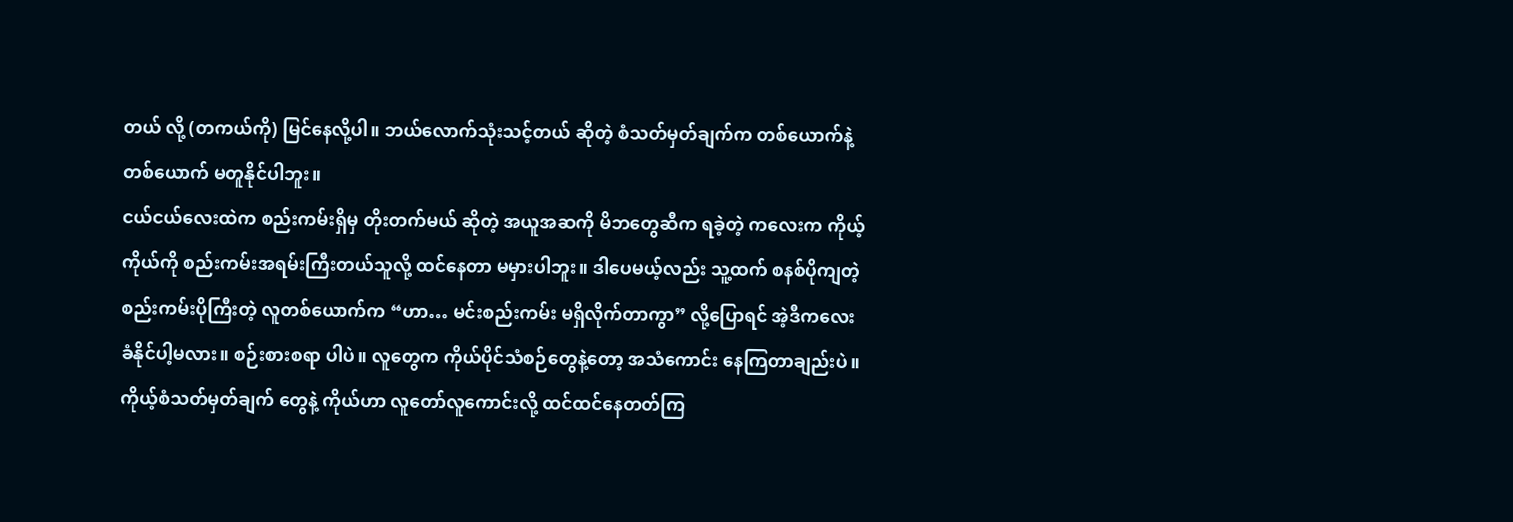တယ် လို့ (တကယ်ကို) မြင်နေလို့ပါ။ ဘယ်လောက်သုံးသင့်တယ် ဆိုတဲ့ စံသတ်မှတ်ချက်က တစ်ယောက်နဲ့ တစ်ယောက် မတူနိုင်ပါဘူး။
ငယ်ငယ်လေးထဲက စည်းကမ်းရှိမှ တိုးတက်မယ် ဆိုတဲ့ အယူအဆကို မိဘတွေဆီက ရခဲ့တဲ့ ကလေးက ကိုယ့်ကိုယ်ကို စည်းကမ်းအရမ်းကြီးတယ်သူလို့ ထင်နေတာ မမှားပါဘူး။ ဒါပေမယ့်လည်း သူ့ထက် စနစ်ပိုကျတဲ့ စည်းကမ်းပိုကြီးတဲ့ လူတစ်ယောက်က “ဟာ… မင်းစည်းကမ်း မရှိလိုက်တာကွာ” လို့ပြောရင် အဲ့ဒီကလေး ခံနိုင်ပါ့မလား။ စဉ်းစားစရာ ပါပဲ။ လူတွေက ကိုယ်ပိုင်သံစဉ်တွေနဲ့တော့ အသံကောင်း နေကြတာချည်းပဲ။ ကိုယ့်စံသတ်မှတ်ချက် တွေနဲ့ ကိုယ်ဟာ လူတော်လူကောင်းလို့ ထင်ထင်နေတတ်ကြ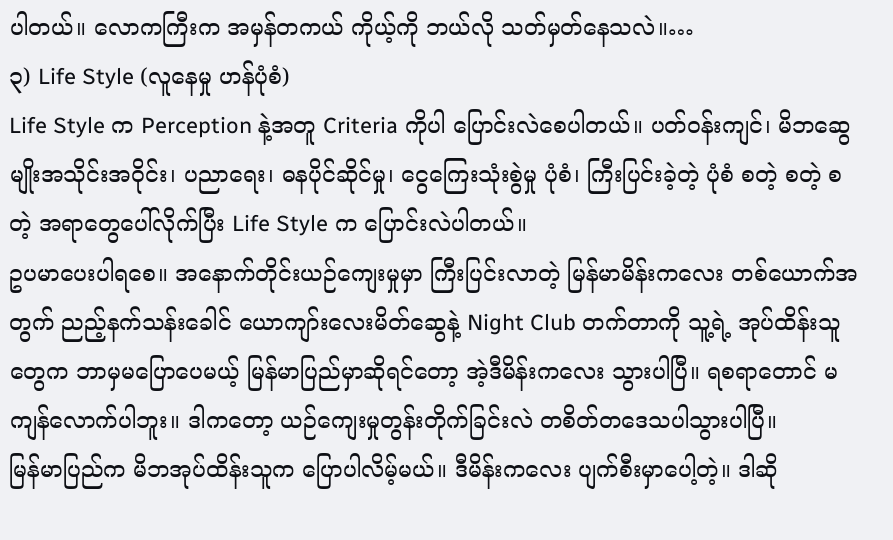ပါတယ်။ လောကကြီးက အမှန်တကယ် ကိုယ့်ကို ဘယ်လို သတ်မှတ်နေသလဲ။…
၃) Life Style (လူနေမှု ဟန်ပုံစံ)
Life Style က Perception နဲ့အတူ Criteria ကိုပါ ပြောင်းလဲစေပါတယ်။ ပတ်ဝန်းကျင်၊ မိဘဆွေမျိုးအသိုင်းအဝိုင်း၊ ပညာရေး၊ ဓနပိုင်ဆိုင်မှု၊ ငွေကြေးသုံးစွဲမှု ပုံစံ၊ ကြီးပြင်းခဲ့တဲ့ ပုံစံ စတဲ့ စတဲ့ စတဲ့ အရာတွေပေါ်လိုက်ပြီး Life Style က ပြောင်းလဲပါတယ်။
ဥပမာပေးပါရစေ။ အနောက်တိုင်းယဉ်ကျေးမှုမှာ ကြီးပြင်းလာတဲ့ မြန်မာမိန်းကလေး တစ်ယောက်အတွက် ညည့်နက်သန်းခေါင် ယောကျာ်းလေးမိတ်ဆွေနဲ့ Night Club တက်တာကို သူ့ရဲ့ အုပ်ထိန်းသူတွေက ဘာမှမပြောပေမယ့် မြန်မာပြည်မှာဆိုရင်တော့ အဲ့ဒီမိန်းကလေး သွားပါပြီ။ ရစရာတောင် မကျန်လောက်ပါဘူး။ ဒါကတော့ ယဉ်ကျေးမှုတွန်းတိုက်ခြင်းလဲ တစိတ်တဒေသပါသွားပါပြီ။
မြန်မာပြည်က မိဘအုပ်ထိန်းသူက ပြောပါလိမ့်မယ်။ ဒီမိန်းကလေး ပျက်စီးမှာပေါ့တဲ့။ ဒါဆို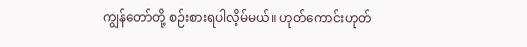ကျွန်တော်တို့ စဉ်းစားရပါလိ့မ်မယ်။ ဟုတ်ကောင်းဟုတ်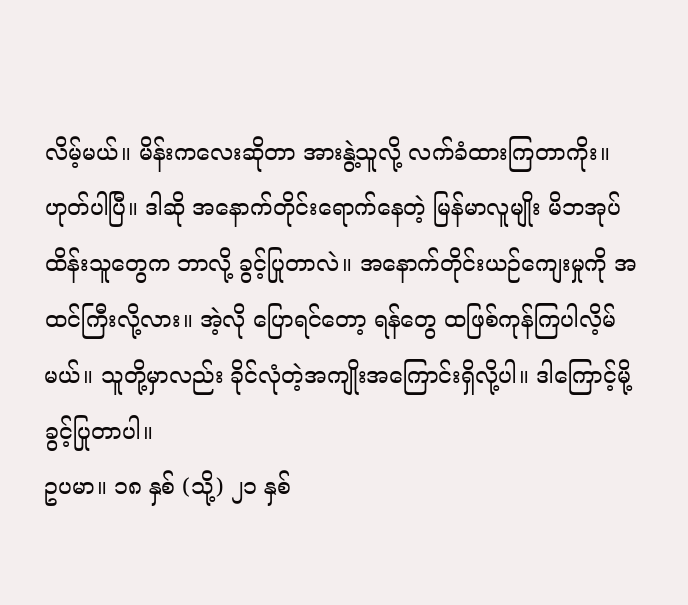လိမ့်မယ်။ မိန်းကလေးဆိုတာ အားနွဲ့သူလို့ လက်ခံထားကြတာကိုး။
ဟုတ်ပါပြီ။ ဒါဆို အနောက်တိုင်းရောက်နေတဲ့ မြန်မာလူမျိုး မိဘအုပ်ထိန်းသူတွေက ဘာလို့ ခွင့်ပြုတာလဲ။ အနောက်တိုင်းယဉ်ကျေးမှုကို အထင်ကြီးလို့လား။ အဲ့လို ပြောရင်တော့ ရန်တွေ ထဖြစ်ကုန်ကြပါလိ့မ်မယ်။ သူတို့မှာလည်း ခိုင်လုံတဲ့အကျိုးအကြောင်းရှိလို့ပါ။ ဒါကြောင့်မို့ ခွင့်ပြုတာပါ။
ဥပမာ။ ၁၈ နှစ် (သို့) ၂၁ နှစ်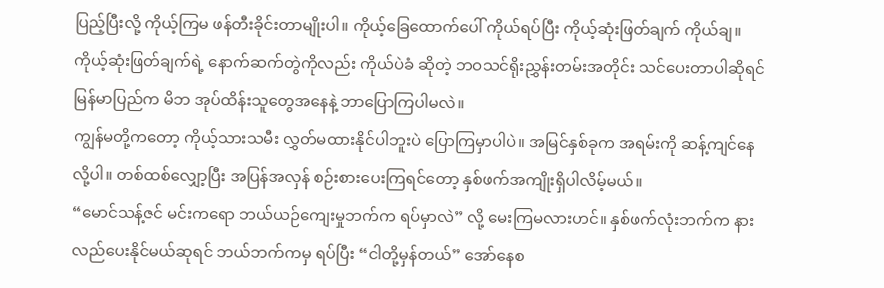ပြည့်ပြီးလို့ ကိုယ့်ကြမ ဖန်တီးခိုင်းတာမျိုးပါ။ ကိုယ့်ခြေထောက်ပေါ် ကိုယ်ရပ်ပြီး ကိုယ့်ဆုံးဖြတ်ချက် ကိုယ်ချ။ ကိုယ့်ဆုံးဖြတ်ချက်ရဲ့ နောက်ဆက်တွဲကိုလည်း ကိုယ်ပဲခံ ဆိုတဲ့ ဘဝသင်ရိုးညွှန်းတမ်းအတိုင်း သင်ပေးတာပါဆိုရင် မြန်မာပြည်က မိဘ အုပ်ထိန်းသူတွေအနေနဲ့ ဘာပြောကြပါမလဲ။
ကျွန်မတို့ကတော့ ကိုယ့်သားသမီး လွှတ်မထားနိုင်ပါဘူးပဲ ပြောကြမှာပါပဲ။ အမြင်နှစ်ခုက အရမ်းကို ဆန့်ကျင်နေလို့ပါ။ တစ်ထစ်လျှော့ပြီး အပြန်အလှန် စဉ်းစားပေးကြရင်တော့ နှစ်ဖက်အကျိုးရှိပါလိမ့်မယ်။
“မောင်သန့်ဇင် မင်းကရော ဘယ်ယဉ်ကျေးမှုဘက်က ရပ်မှာလဲ” လို့ မေးကြမလားဟင်။ နှစ်ဖက်လုံးဘက်က နားလည်ပေးနိုင်မယ်ဆုရင် ဘယ်ဘက်ကမှ ရပ်ပြီး “ငါတို့မှန်တယ်” အော်နေစ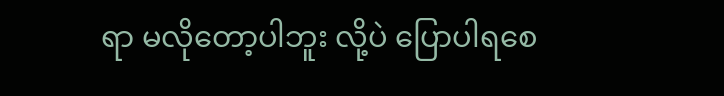ရာ မလိုတော့ပါဘူး လို့ပဲ ပြောပါရစေ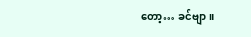တော့… ခင်ဗျာ။